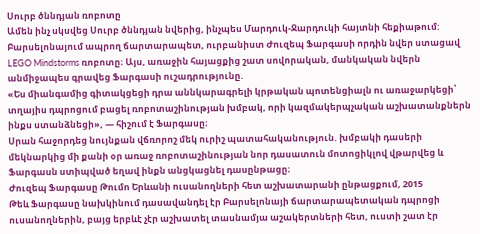Սուրբ ծննդյան ռոբոտը
Ամեն ինչ սկսվեց Սուրբ ծննդյան նվերից, ինչպես Մարդուկ-Ջարդուկի հայտնի հեքիաթում: Բարսելոնայում ապրող ճարտարապետ, ուրբանիստ Ժուզեպ Ֆարգասի որդին նվեր ստացավ LEGO Mindstorms ռոբոտը։ Այս, առաջին հայացքից շատ սովորական, մանկական նվերն անմիջապես գրավեց Ֆարգասի ուշադրությունը.
«Ես միանգամից գիտակցեցի դրա աննկարագրելի կրթական պոտենցիալն ու առաջարկեցի՝ տղայիս դպրոցում բացել ռոբոտաշինության խմբակ, որի կազմակերպչական աշխատանքներն ինքս ստանձնեցի», — հիշում է Ֆարգասը։
Սրան հաջորդեց նույնքան վճռորոշ մեկ ուրիշ պատահականություն. խմբակի դասերի մեկնարկից մի քանի օր առաջ ռոբոտաշինության նոր դասատուն մոտոցիկլով վթարվեց և Ֆարգասն ստիպված եղավ ինքն անցկացնել դասընթացը։
Ժուզեպ Ֆարգասը Թումո Երևանի ուսանողների հետ աշխատարանի ընթացքում, 2015
Թեև Ֆարգասը նախկինում դասավանդել էր Բարսելոնայի ճարտարապետական դպրոցի ուսանողներին, բայց երբևէ չէր աշխատել տասնամյա աշակերտների հետ, ուստի շատ էր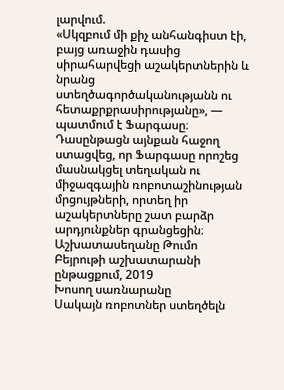լարվում.
«Սկզբում մի քիչ անհանգիստ էի, բայց առաջին դասից սիրահարվեցի աշակերտներին և նրանց ստեղծագործականությանն ու հետաքրքրասիրությանը», — պատմում է Ֆարգասը։
Դասընթացն այնքան հաջող ստացվեց, որ Ֆարգասը որոշեց մասնակցել տեղական ու միջազգային ռոբոտաշինության մրցույթների, որտեղ իր աշակերտները շատ բարձր արդյունքներ գրանցեցին։
Աշխատասեղանը Թումո Բեյրութի աշխատարանի ընթացքում, 2019
Խոսող սառնարանը
Սակայն ռոբոտներ ստեղծելն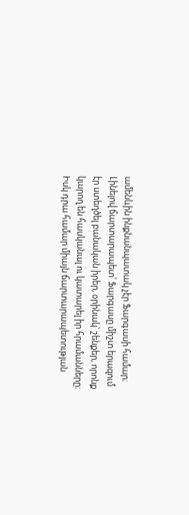ամենևին ինքնանպատակ չէր Ֆարգասի համար։ Լինելով ճարտարապետ՝ Ֆարգասը միշտ երազում էր ստեղծել բանական իրեր, օրինակ՝ շենքեր, որոնք կարող են հասկանալ ու կատարել իր հրամանները։ Իսկ դրա համար միայն ճարտարապետության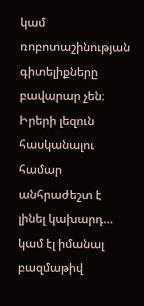կամ ռոբոտաշինության գիտելիքները բավարար չեն։ Իրերի լեզուն հասկանալու համար անհրաժեշտ է լինել կախարդ… կամ էլ իմանալ բազմաթիվ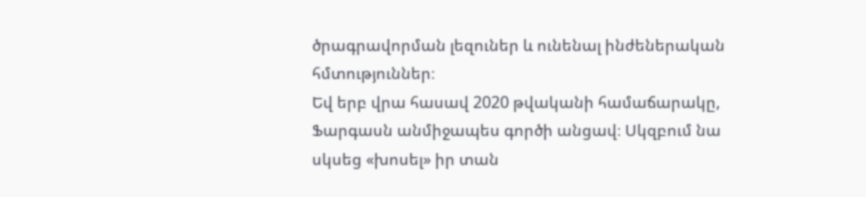ծրագրավորման լեզուներ և ունենալ ինժեներական հմտություններ։
Եվ երբ վրա հասավ 2020 թվականի համաճարակը, Ֆարգասն անմիջապես գործի անցավ։ Սկզբում նա սկսեց «խոսել» իր տան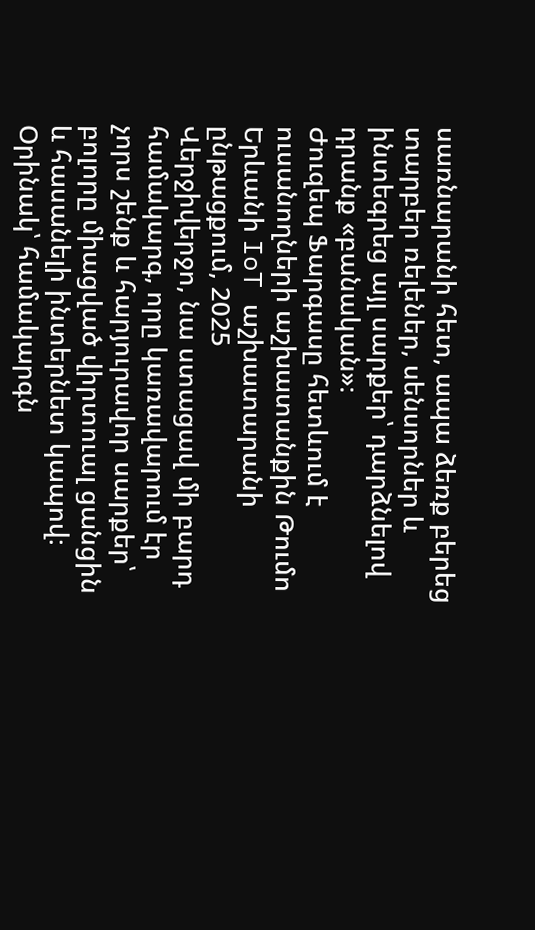սառնարանի հետ, ապա ձեռք բերեց տարբեր ռելեներ, սենսորներ և ինտեգրեց այլ սարքեր՝ դարձնելով դրանք «բանական»։
Ժուզեպ Ֆարգասը հետևում է ուսանողների աշխատանքին Թումո Երևանի IoT աշխատարանի ընթացքում, 2025
Վերջիվերջո, նա ստացավ մի բարդ համակարգ, որը կառավարում էր չորս շենք և հարյուրավոր սարքեր՝ բոլորը միացված վիրտուալ ցանցին և հասանելի ինտերնետ կապով։ Օրինակ՝ համակարգն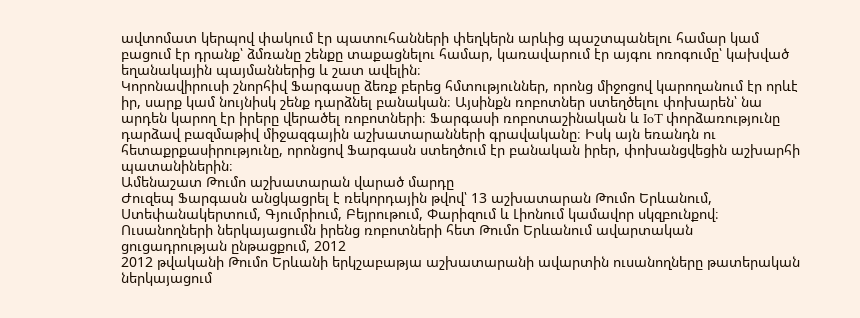ավտոմատ կերպով փակում էր պատուհանների փեղկերն արևից պաշտպանելու համար կամ բացում էր դրանք՝ ձմռանը շենքը տաքացնելու համար, կառավարում էր այգու ոռոգումը՝ կախված եղանակային պայմաններից և շատ ավելին։
Կորոնավիրուսի շնորհիվ Ֆարգասը ձեռք բերեց հմտություններ, որոնց միջոցով կարողանում էր որևէ իր, սարք կամ նույնիսկ շենք դարձնել բանական։ Այսինքն ռոբոտներ ստեղծելու փոխարեն՝ նա արդեն կարող էր իրերը վերածել ռոբոտների։ Ֆարգասի ռոբոտաշինական և IoT փորձառությունը դարձավ բազմաթիվ միջազգային աշխատարանների գրավականը։ Իսկ այն եռանդն ու հետաքրքասիրությունը, որոնցով Ֆարգասն ստեղծում էր բանական իրեր, փոխանցվեցին աշխարհի պատանիներին։
Ամենաշատ Թումո աշխատարան վարած մարդը
Ժուզեպ Ֆարգասն անցկացրել է ռեկորդային թվով՝ 13 աշխատարան Թումո Երևանում, Ստեփանակերտում, Գյումրիում, Բեյրութում, Փարիզում և Լիոնում կամավոր սկզբունքով։
Ուսանողների ներկայացումն իրենց ռոբոտների հետ Թումո Երևանում ավարտական ցուցադրության ընթացքում, 2012
2012 թվականի Թումո Երևանի երկշաբաթյա աշխատարանի ավարտին ուսանողները թատերական ներկայացում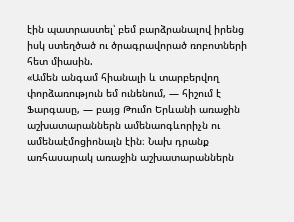էին պատրաստել՝ բեմ բարձրանալով իրենց իսկ ստեղծած ու ծրագրավորած ռոբոտների հետ միասին.
«Ամեն անգամ հիանալի և տարբերվող փորձառություն եմ ունենում, — հիշում է Ֆարգասը, — բայց Թումո Երևանի առաջին աշխատարաններն ամենաոգևորիչն ու ամենաէմոցիոնալն էին։ Նախ դրանք առհասարակ առաջին աշխատարաններն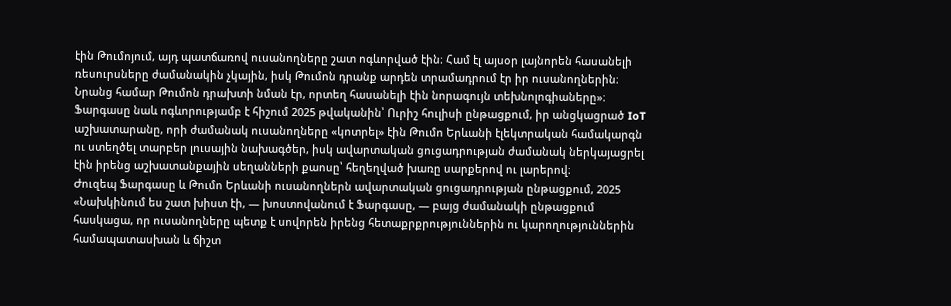էին Թումոյում, այդ պատճառով ուսանողները շատ ոգևորված էին։ Համ էլ այսօր լայնորեն հասանելի ռեսուրսները ժամանակին չկային, իսկ Թումոն դրանք արդեն տրամադրում էր իր ուսանողներին։ Նրանց համար Թումոն դրախտի նման էր, որտեղ հասանելի էին նորագույն տեխնոլոգիաները»։
Ֆարգասը նաև ոգևորությամբ է հիշում 2025 թվականին՝ Ուրիշ հուլիսի ընթացքում, իր անցկացրած IoT աշխատարանը, որի ժամանակ ուսանողները «կոտրել» էին Թումո Երևանի էլեկտրական համակարգն ու ստեղծել տարբեր լուսային նախագծեր, իսկ ավարտական ցուցադրության ժամանակ ներկայացրել էին իրենց աշխատանքային սեղանների քաոսը՝ հեղեղված խառը սարքերով ու լարերով։
Ժուզեպ Ֆարգասը և Թումո Երևանի ուսանողներն ավարտական ցուցադրության ընթացքում, 2025
«Նախկինում ես շատ խիստ էի, — խոստովանում է Ֆարգասը, — բայց ժամանակի ընթացքում հասկացա, որ ուսանողները պետք է սովորեն իրենց հետաքրքրություններին ու կարողություններին համապատասխան և ճիշտ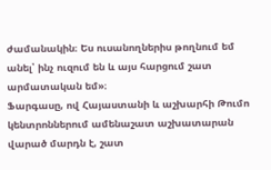ժամանակին։ Ես ուսանողներիս թողնում եմ անել՝ ինչ ուզում են և այս հարցում շատ արմատական եմ»։
Ֆարգասը, ով Հայաստանի և աշխարհի Թումո կենտրոններում ամենաշատ աշխատարան վարած մարդն է, շատ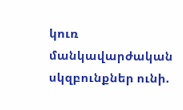կուռ մանկավարժական սկզբունքներ ունի.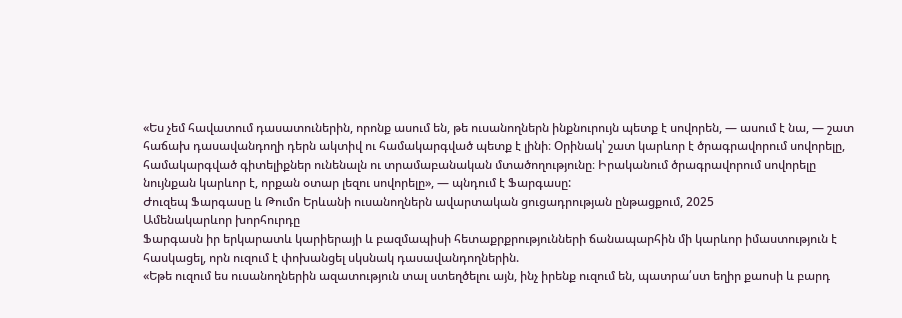«Ես չեմ հավատում դասատուներին, որոնք ասում են, թե ուսանողներն ինքնուրույն պետք է սովորեն, — ասում է նա, — շատ հաճախ դասավանդողի դերն ակտիվ ու համակարգված պետք է լինի։ Օրինակ՝ շատ կարևոր է ծրագրավորում սովորելը, համակարգված գիտելիքներ ունենալն ու տրամաբանական մտածողությունը։ Իրականում ծրագրավորում սովորելը նույնքան կարևոր է, որքան օտար լեզու սովորելը», — պնդում է Ֆարգասը:
Ժուզեպ Ֆարգասը և Թումո Երևանի ուսանողներն ավարտական ցուցադրության ընթացքում, 2025
Ամենակարևոր խորհուրդը
Ֆարգասն իր երկարատև կարիերայի և բազմապիսի հետաքրքրությունների ճանապարհին մի կարևոր իմաստություն է հասկացել, որն ուզում է փոխանցել սկսնակ դասավանդողներին.
«Եթե ուզում ես ուսանողներին ազատություն տալ ստեղծելու այն, ինչ իրենք ուզում են, պատրա՛ստ եղիր քաոսի և բարդ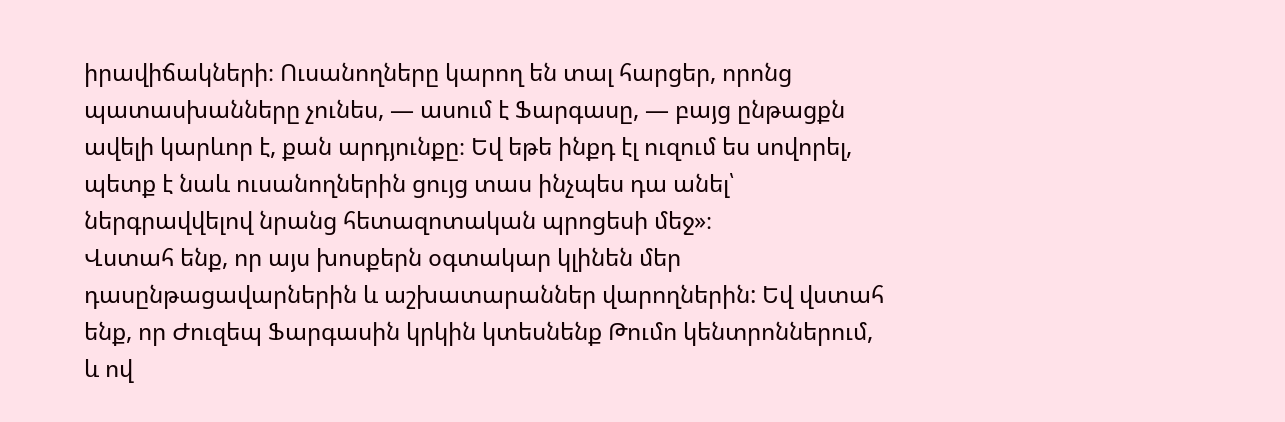իրավիճակների։ Ուսանողները կարող են տալ հարցեր, որոնց պատասխանները չունես, — ասում է Ֆարգասը, — բայց ընթացքն ավելի կարևոր է, քան արդյունքը։ Եվ եթե ինքդ էլ ուզում ես սովորել, պետք է նաև ուսանողներին ցույց տաս ինչպես դա անել՝ ներգրավվելով նրանց հետազոտական պրոցեսի մեջ»։
Վստահ ենք, որ այս խոսքերն օգտակար կլինեն մեր դասընթացավարներին և աշխատարաններ վարողներին: Եվ վստահ ենք, որ Ժուզեպ Ֆարգասին կրկին կտեսնենք Թումո կենտրոններում, և ով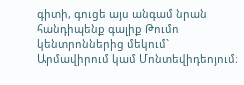գիտի, գուցե այս անգամ նրան հանդիպենք գալիք Թումո կենտրոններից մեկում` Արմավիրում կամ Մոնտեվիդեոյում։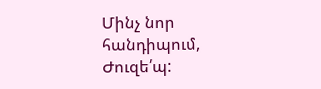Մինչ նոր հանդիպում, Ժուզե՛պ: